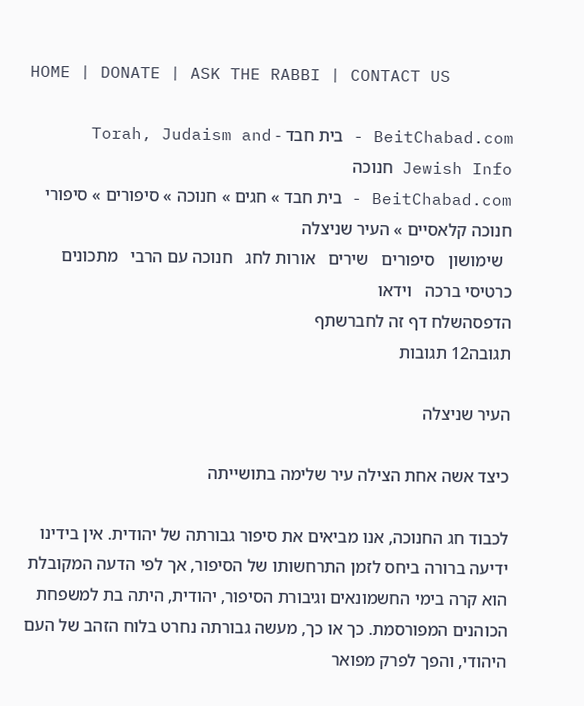HOME | DONATE | ASK THE RABBI | CONTACT US

BeitChabad.com - בית חבד - Torah, Judaism and Jewish Info חנוכה
BeitChabad.com - בית חבד » חגים » חנוכה » סיפורים » סיפורי חנוכה קלאסיים » העיר שניצלה
  שימושון   סיפורים   שירים   אורות לחג   חנוכה עם הרבי   מתכונים   כרטיסי ברכה   וידאו
הדפסהשלח דף זה לחברשתף
תגובה12 תגובות

העיר שניצלה

כיצד אשה אחת הצילה עיר שלימה בתושייתה

לכבוד חג החנוכה, אנו מביאים את סיפור גבורתה של יהודית. אין בידינו ידיעה ברורה ביחס לזמן התרחשותו של הסיפור, אך לפי הדעה המקובלת הוא קרה בימי החשמונאים וגיבורת הסיפור, יהודית, היתה בת למשפחת הכוהנים המפורסמת. כך או כך, מעשה גבורתה נחרט בלוח הזהב של העם היהודי, והפך לפרק מפואר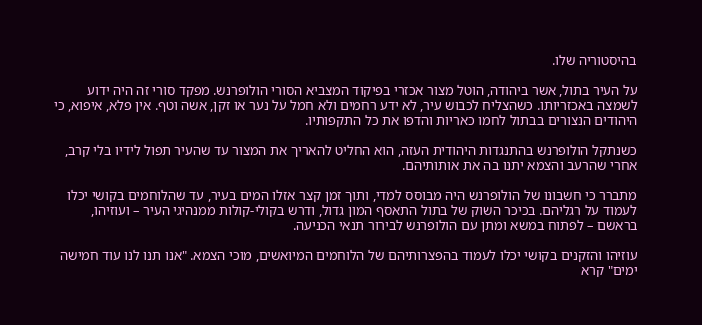בהיסטוריה שלו.

על העיר בתול, אשר ביהודה, הוטל מצור אכזרי בפיקוד המצביא הסורי הולופרנש. מפקד סורי זה היה ידוע לשמצה באכזריותו. כשהצליח לכבוש עיר, לא ידע רחמים ולא חמל על נער או זקן, אשה וטף. אין פלא, איפוא, כי היהודים הנצורים בבתול לחמו כאריות והדפו את כל התקפותיו.

כשנתקל הולופרנש בהתנגדות היהודית העזה, הוא החליט להאריך את המצור עד שהעיר תפול לידיו בלי קרב, אחרי שהרעב והצמא יתנו בה את אותותיהם.

מתברר כי חשבונו של הולופרנש היה מבוסס למדי, ותוך זמן קצר אזלו המים בעיר, עד שהלוחמים בקושי יכלו לעמוד על רגליהם. בכיכר השוק של בתול התאסף המון גדול, ודרש בקולי-קולות ממנהיגי העיר – ועוזיהו, בראשם – לפתוח במשא ומתן עם הולופרנש לבירור תנאי הכניעה.

עוזיהו והזקנים בקושי יכלו לעמוד בהפצרותיהם של הלוחמים המיואשים, מוכי הצמא. "אנו תנו לנו עוד חמישה ימים" קרא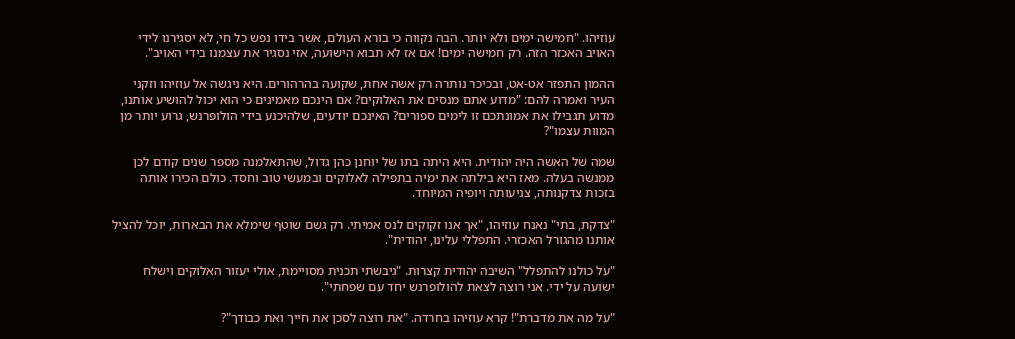עוזיהו. "חמישה ימים ולא יותר. הבה נקווה כי בורא העולם, אשר בידו נפש כל חי, לא יסגירנו לידי האויב האכזר הזה. רק חמישה ימים! אם אז לא תבוא הישועה, אזי נסגיר את עצמנו בידי האויב".

ההמון התפזר אט-אט, ובכיכר נותרה רק אשה אחת, שקועה בהרהורים. היא ניגשה אל עוזיהו וזקני העיר ואמרה להם: "מדוע אתם מנסים את האלוקים? אם הינכם מאמינים כי הוא יכול להושיע אותנו, מדוע תגבילו את אמונתכם זו לימים ספורים? האינכם יודעים, שלהיכנע בידי הולופרנש, גרוע יותר מן המוות עצמו"?

שמה של האשה היה יהודית. היא היתה בתו של יוחנן כהן גדול, שהתאלמנה מספר שנים קודם לכן ממנשה בעלה. מאז היא בילתה את ימיה בתפילה לאלוקים ובמעשי טוב וחסד. כולם הכירו אותה בזכות צדקנותה, צניעותה ויופיה המיוחד.

"צדקת, בתי" נאנח עוזיהו, "אך אנו זקוקים לנס אמיתי. רק גשם שוטף שימלא את הבארות, יוכל להציל אותנו מהגורל האכזרי. התפללי עלינו, יהודית".

"על כולנו להתפלל" השיבה יהודית קצרות. "גיבשתי תכנית מסויימת, אולי יעזור האלוקים וישלח ישועה על ידי. אני רוצה לצאת להולופרנש יחד עם שפחתי".

"על מה את מדברת"! קרא עוזיהו בחרדה. "את רוצה לסכן את חייך ואת כבודך"?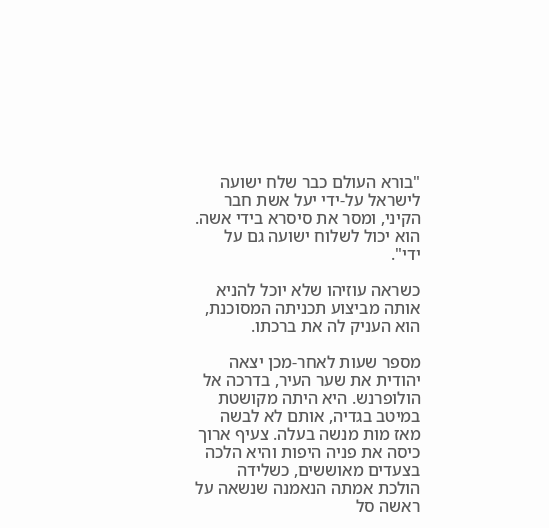"בורא העולם כבר שלח ישועה לישראל על-ידי יעל אשת חבר הקיני, ומסר את סיסרא בידי אשה. הוא יכול לשלוח ישועה גם על ידי".

כשראה עוזיהו שלא יוכל להניא אותה מביצוע תכניתה המסוכנת, הוא העניק לה את ברכתו.

מספר שעות לאחר-מכן יצאה יהודית את שער העיר, בדרכה אל הולופרנש. היא היתה מקושטת במיטב בגדיה, אותם לא לבשה מאז מות מנשה בעלה. צעיף ארוך כיסה את פניה היפות והיא הלכה בצעדים מאוששים, כשלידה הולכת אמתה הנאמנה שנשאה על ראשה סל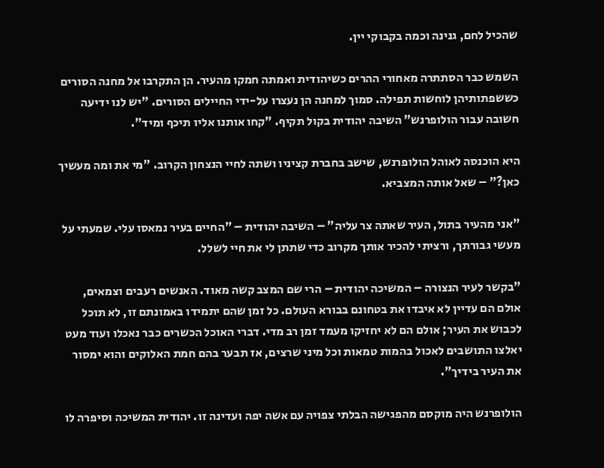שהכיל לחם, גנינה וכמה בקבוקי יין.

השמש כבר הסתתרה מאחורי ההרים כשיהודית ואמתה חמקו מהעיר. הן התקרבו אל מחנה הסורים כששפתותיהן לוחשות תפילה. סמוך למחנה הן נעצרו על-ידי החיילים הסורים. "יש לנו ידיעה חשובה עבור הולופרנש" השיבה יהודית בקול תקיף. "קחו אותנו אליו תיכף ומיד".

היא הוכנסה לאוהל הולופרנש, שישב בחברת קציניו ושתה לחיי הנצחון הקרוב. "מי את ומה מעשיך כאן?" – שאל אותה המצביא.

"אני מהעיר בתול, העיר שאתה צר עליה" – השיבה יהודית – "החיים בעיר נמאסו עלי. שמעתי על מעשי גבורתך, ורציתי להכיר אותך מקרוב כדי שתתן לי את חיי לשלל.

"בקשר לעיר הנצורה – המשיכה יהודית – הרי שם המצב קשה מאוד. האנשים רעבים וצמאים, אולם הם עדיין לא איבדו את בטחונם בבורא העולם. כל זמן שהם יתמידו באמונתם זו, לא תוכל לכבוש את העיר; אולם הם לא יחזיקו מעמד זמן רב מדי. דברי האוכל הכשרים כבר נאכלו ועוד מעט יאלצו התושבים לאכול בהמות טמאות וכל מיני שרצים, אז תבער בהם חמת האלוקים והוא ימסור את העיר בידיך".

הולופרנש היה מוקסם מהפגישה הבלתי צפויה עם אשה יפה ועדינה זו. יהודית המשיכה וסיפרה לו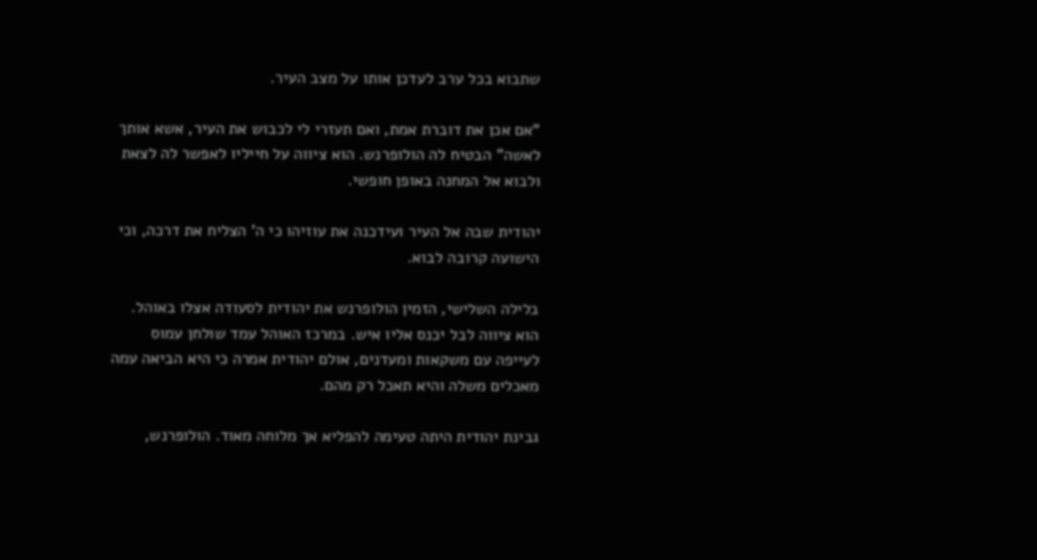שתבוא בכל ערב לעדכן אותו על מצב העיר.

"אם אכן את דוברת אמת, ואם תעזרי לי לכבוש את העיר, אשא אותך לאשה" הבטיח לה הולופרנש. הוא ציווה על חייליו לאפשר לה לצאת ולבוא אל המחנה באופן חופשי.

יהודית שבה אל העיר ועידכנה את עוזיהו כי ה' הצליח את דרכה, וכי הישועה קרובה לבוא.

בלילה השלישי, הזמין הולופרנש את יהודית לסעודה אצלו באוהל. הוא ציווה לבל יכנס אליו איש. במרכז האוהל עמד שולחן עמוס לעייפה עם משקאות ומעדנים, אולם יהודית אמרה כי היא הביאה עמה מאכלים משלה והיא תאכל רק מהם.

גבינת יהודית היתה טעימה להפליא אך מלוחה מאוד. הולופרנש,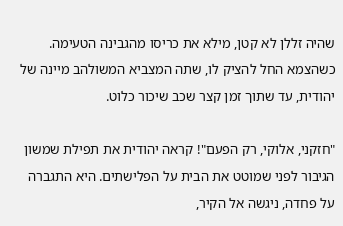שהיה זללן לא קטן, מילא את כריסו מהגבינה הטעימה. כשהצמא החל להציק לו, שתה המצביא המשולהב מיינה של יהודית, עד שתוך זמן קצר שכב שיכור כלוט.

"חזקני, אלוקי, רק הפעם"! קראה יהודית את תפילת שמשון הגיבור לפני שמוטט את הבית על הפלישתים. היא התגברה על פחדה, ניגשה אל הקיר,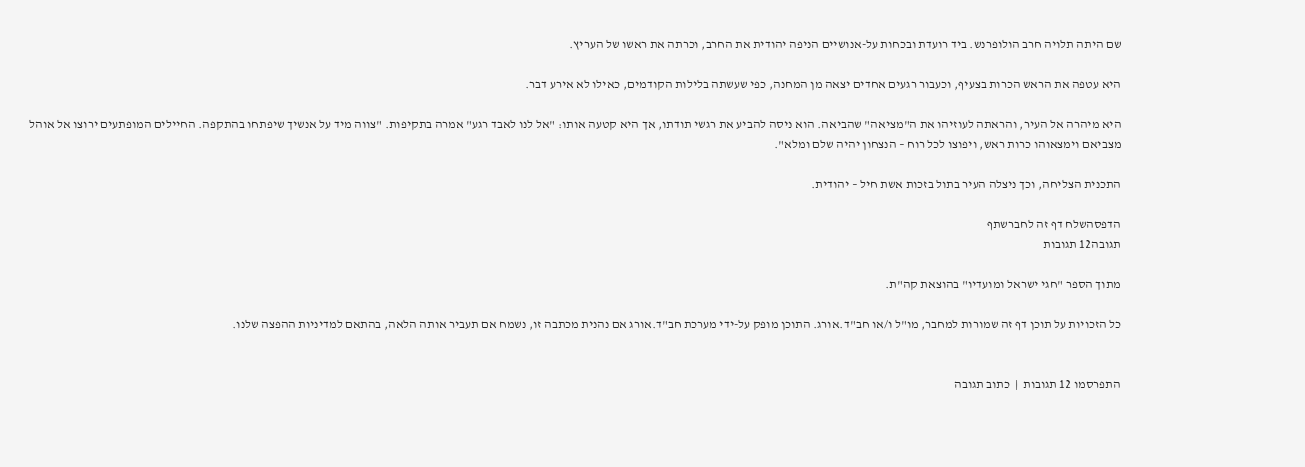שם היתה תלויה חרב הולופרנש. ביד רועדת ובכחות על-אנושיים הניפה יהודית את החרב, וכרתה את ראשו של העריץ.

היא עטפה את הראש הכרות בצעיף, וכעבור רגעים אחדים יצאה מן המחנה, כפי שעשתה בלילות הקודמים, כאילו לא אירע דבר.

היא מיהרה אל העיר, והראתה לעוזיהו את ה"מציאה" שהביאה. הוא ניסה להביע את רגשי תודתו, אך היא קטעה אותו: "אל לנו לאבד רגע" אמרה בתקיפות. "צווה מיד על אנשיך שיפתחו בהתקפה. החיילים המופתעים ירוצו אל אוהל מצביאם וימצאוהו כרות ראש, ויפוצו לכל רוח – הנצחון יהיה שלם ומלא".

התכנית הצליחה, וכך ניצלה העיר בתול בזכות אשת חיל – יהודית.

הדפסהשלח דף זה לחברשתף
תגובה12 תגובות

מתוך הספר "חגי ישראל ומועדיו" בהוצאת קה"ת.

כל הזכויות על תוכן דף זה שמורות למחבר, מו"ל ו/או חב"ד.אורג. התוכן מופק על-ידי מערכת חב"ד.אורג אם נהנית מכתבה זו, נשמח אם תעביר אותה הלאה, בהתאם למדיניות ההפצה שלנו.


התפרסמו 12 תגובות  |  כתוב תגובה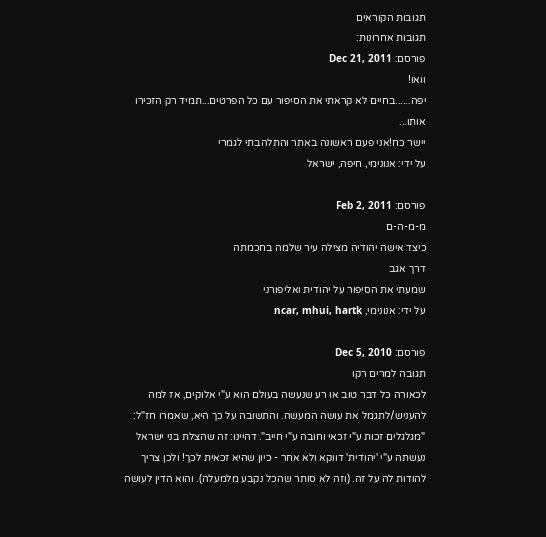תגובות הקוראים
תגובות אחרונות:
פורסם: Dec 21, 2011
וואו!
יפה......בחיים לא קראתי את הסיפור עם כל הפרטים...תמיד רק הזכירו אותו...
יישר כח!אני פעם ראשונה באתר והתלהבתי לגמרי
על ידי: אנונימי, חיפה, ישראל

פורסם: Feb 2, 2011
מ-מ-ה-ם
כיצד אישה יהודיה מצילה עיר שלמה בחכמתה
דרך אגב
שמעתי את הסיפור על יהודית ואליפורני
על ידי: אנונימי, ncar, mhui, hartk

פורסם: Dec 5, 2010
תגובה למרים רקו
לכאורה כל דבר טוב או רע שנעשה בעולם הוא ע"י אלוקים, אז למה להעניש/לתגמל את עושה המעשה. והתשובה על כך היא, שאמרו חז"ל: "מגלגלים זכות ע"י זכאי וחובה ע"י חייב". דהיינו: זה שהצלת בני ישראל נעשתה ע"י 'יהודית' דווקא ולא אחר - כיון שהיא זכאית לכך! ולכן צריך להודות לה על זה. (וזה לא סותר שהכל נקבע מלמעלה). והוא הדין לעושה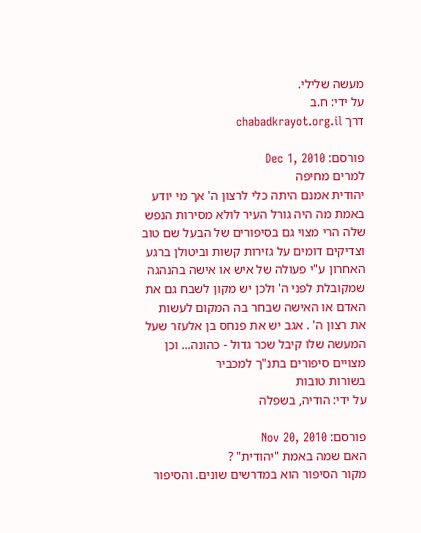מעשה שלילי.
על ידי: ח.ב
דרך chabadkrayot.org.il

פורסם: Dec 1, 2010
למרים מחיפה
יהודית אמנם היתה כלי לרצון ה' אך מי יודע באמת מה היה גורל העיר לולא מסירות הנפש שלה הרי מצוי גם בסיפורים של הבעל שם טוב וצדיקים דומים על גזירות קשות וביטולן ברגע האחרון ע"י פעולה של איש או אישה בהנהגה שמקובלת לפני ה' ולכן יש מקון לשבח גם את האדם או האישה שבחר בה המקום לעשות את רצון ה' . אגב יש את פנחס בן אלעזר שעל המעשה שלו קיבל שכר גדול - כהונה... וכן מצויים סיפורים בתנ"ך למכביר
בשורות טובות
על ידי: הודיה, בשפלה

פורסם: Nov 20, 2010
האם שמה באמת "יהודית" ?
מקור הסיפור הוא במדרשים שונים. והסיפור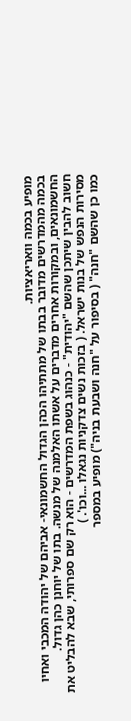מופיע בכמה וואריאציות.
בכמה מהמדרשים מדובר בבתו של מתתיהו הכהן הגדול החשמונאי- אביהם של יהודה המכבי ואחיו החשמונאים, ובמקורות אחרים מדברים על אשתו האלמנה של מנשה. בתו של יוחנן כהן גדול.
חשוב להבין שיתכן שהשם "יהודית" - כנהוג בשפת המדרשים - הוא רק שם ספרותי, שבא להבליט את מסירות הנפש של בנות ישראל. ( בזכות נשים צדקניות נגאלו ...וכו'. )
כמו כן שהשם "חנה" ( בסיפור על "חנה ושבעת בניה") מופיע במספר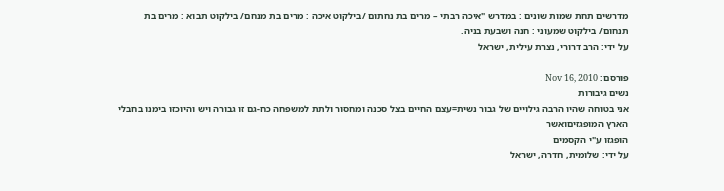מדרשים תחת שמות שונים : במדרש "איכה רבתי – מרים בת נחתום /בילקוט איכה : מרים בת מנחם/ בילקוט תבוא : מרים בת תנחום/ בילקוט שמעוני : חנה ושבעת בניה.
על ידי: הרב דרורי, נצרת עילית, ישראל

פורסם: Nov 16, 2010
נשים גיבורות
אני בטוחה שהיו הרבה גילויים של גבור נשית=עצם החיים בצל סכנה ומחסור ולתת למשפחה כח-גם זו גבורה ויש והיוכזו בימנו בחבלי הארץ המופגזיםואשר
הופגזו ע"י הקסמים
על ידי: שלומית, חדרה, ישראל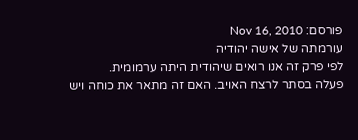פורסם: Nov 16, 2010
עורמתה של אישה יהודיה
לפי פרק זה אנו רואים שיהודית היתה ערמומית.
פעלה בסתר לרצח האויב. האם זה מתאר את כוחה ויש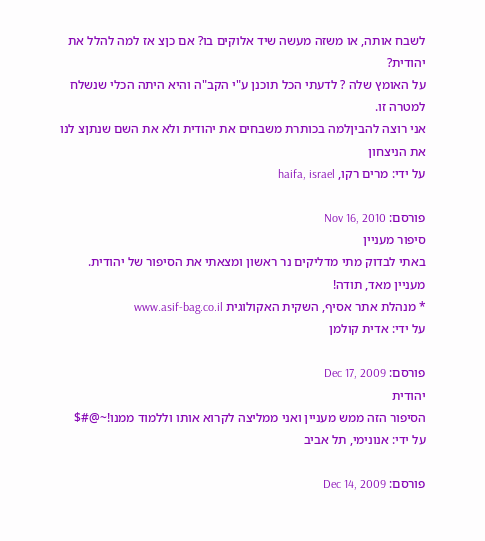לשבח אותה, או משזה מעשה שיד אלוקים בו? אם כןצ אז למה להלל את יהודית?
על האומץ שלה ? לדעתי הכל תוכנן ע"י הקב"ה והיא היתה הכלי שנשלח למטרה זו.
אני רוצה להביןלמה בכותרת משבחים את יהודית ולא את השם שנתןצ לנו את הניצחון
על ידי: מרים רקו, haifa, israel

פורסם: Nov 16, 2010
סיפור מעניין
באתי לבדוק מתי מדליקים נר ראשון ומצאתי את הסיפור של יהודית.
מעניין מאד, תודה!
* מנהלת אתר אסיף, השקית האקולוגית www.asif-bag.co.il
על ידי: אדית קולמן

פורסם: Dec 17, 2009
יהודית
הסיפור הזה ממש מעניין ואני ממליצה לקרוא אותו וללמוד ממנו!~@#$
על ידי: אנונימי, תל אביב

פורסם: Dec 14, 2009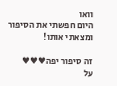וואו
היום חפשתי את הסיפור ומצאתי אותו!

זה סיפור יפה♥♥♥
על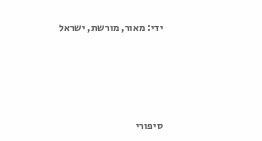ידי: מאור, מורשת, ישראל






סיפורי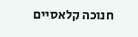חנוכה קלאסיים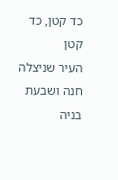כד קטן, כד קטן
העיר שניצלה
חנה ושבעת בניה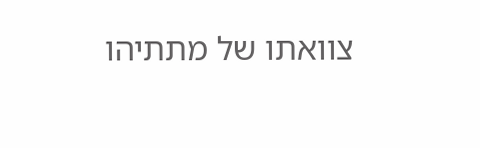צוואתו של מתתיהו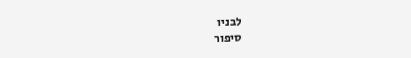לבניו
סיפור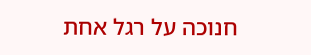חנוכה על רגל אחת